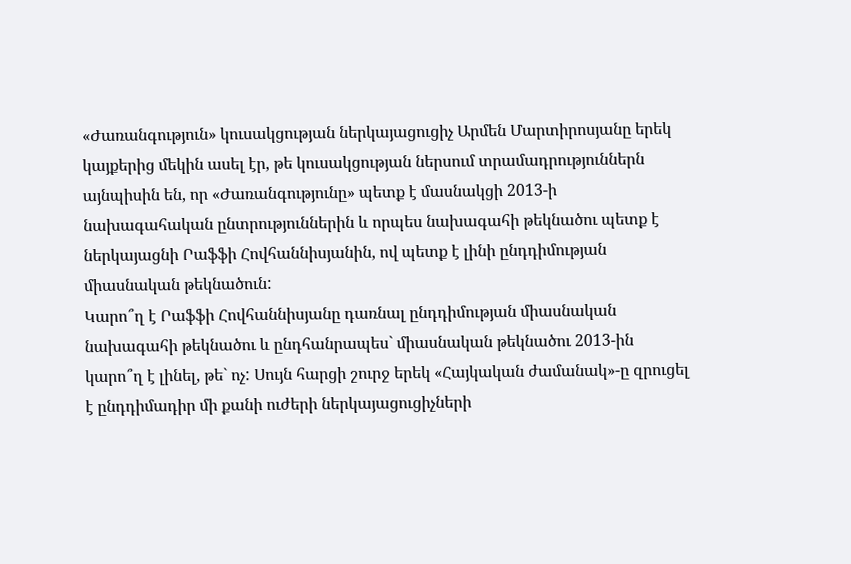«Ժառանգություն» կուսակցության ներկայացուցիչ Արմեն Մարտիրոսյանը երեկ կայքերից մեկին ասել էր, թե կուսակցության ներսում տրամադրություններն այնպիսին են, որ «Ժառանգությունը» պետք է մասնակցի 2013-ի նախագահական ընտրություններին և որպես նախագահի թեկնածու պետք է ներկայացնի Րաֆֆի Հովհաննիսյանին, ով պետք է լինի ընդդիմության միասնական թեկնածուն:
Կարո՞ղ է Րաֆֆի Հովհաննիսյանը դառնալ ընդդիմության միասնական նախագահի թեկնածու և ընդհանրապես` միասնական թեկնածու 2013-ին կարո՞ղ է լինել, թե` ոչ: Սույն հարցի շուրջ երեկ «Հայկական ժամանակ»-ը զրուցել է ընդդիմադիր մի քանի ուժերի ներկայացուցիչների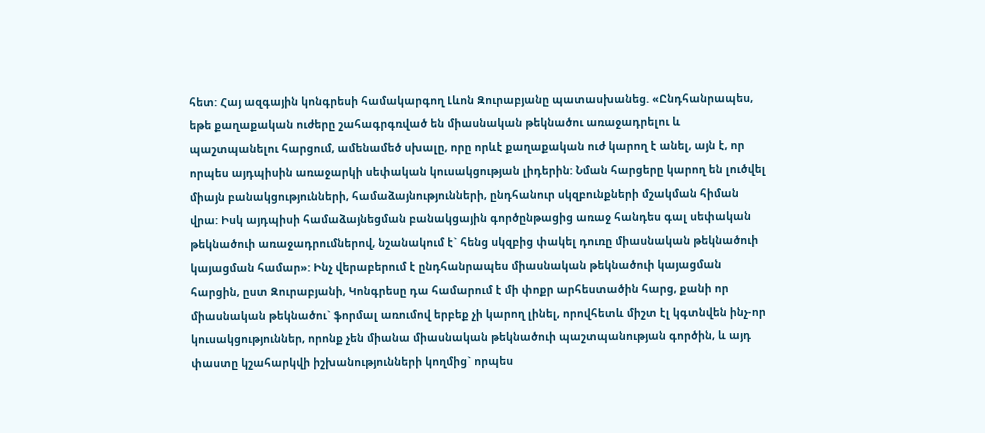հետ: Հայ ազգային կոնգրեսի համակարգող Լևոն Զուրաբյանը պատասխանեց. «Ընդհանրապես, եթե քաղաքական ուժերը շահագրգռված են միասնական թեկնածու առաջադրելու և պաշտպանելու հարցում, ամենամեծ սխալը, որը որևէ քաղաքական ուժ կարող է անել, այն է, որ որպես այդպիսին առաջարկի սեփական կուսակցության լիդերին: Նման հարցերը կարող են լուծվել միայն բանակցությունների, համաձայնությունների, ընդհանուր սկզբունքների մշակման հիման վրա: Իսկ այդպիսի համաձայնեցման բանակցային գործընթացից առաջ հանդես գալ սեփական թեկնածուի առաջադրումներով, նշանակում է` հենց սկզբից փակել դուռը միասնական թեկնածուի կայացման համար»: Ինչ վերաբերում է ընդհանրապես միասնական թեկնածուի կայացման հարցին, ըստ Զուրաբյանի, Կոնգրեսը դա համարում է մի փոքր արհեստածին հարց, քանի որ միասնական թեկնածու` ֆորմալ առումով երբեք չի կարող լինել, որովհետև միշտ էլ կգտնվեն ինչ-որ կուսակցություններ, որոնք չեն միանա միասնական թեկնածուի պաշտպանության գործին, և այդ փաստը կշահարկվի իշխանությունների կողմից` որպես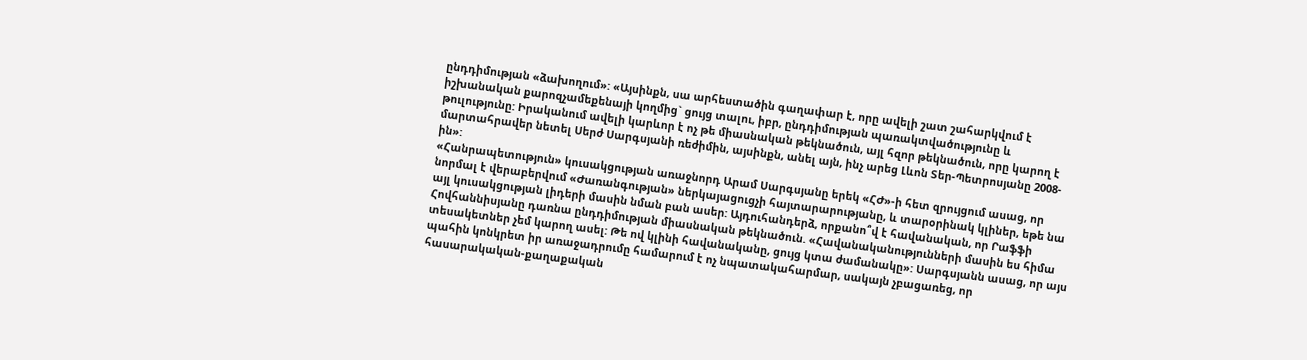ընդդիմության «ձախողում»: «Այսինքն, սա արհեստածին գաղափար է, որը ավելի շատ շահարկվում է իշխանական քարոզչամեքենայի կողմից` ցույց տալու, իբր, ընդդիմության պառակտվածությունը և թուլությունը: Իրականում ավելի կարևոր է ոչ թե միասնական թեկնածուն, այլ հզոր թեկնածուն, որը կարող է մարտահրավեր նետել Սերժ Սարգսյանի ռեժիմին, այսինքն, անել այն, ինչ արեց Լևոն Տեր-Պետրոսյանը 2008-ին»:
«Հանրապետություն» կուսակցության առաջնորդ Արամ Սարգսյանը երեկ «ՀԺ»-ի հետ զրույցում ասաց, որ նորմալ է վերաբերվում «Ժառանգության» ներկայացուցչի հայտարարությանը, և տարօրինակ կլիներ, եթե նա այլ կուսակցության լիդերի մասին նման բան ասեր: Այդուհանդերձ, որքանո՞վ է հավանական, որ Րաֆֆի Հովհաննիսյանը դառնա ընդդիմության միասնական թեկնածուն. «Հավանականությունների մասին ես հիմա տեսակետներ չեմ կարող ասել: Թե ով կլինի հավանականը, ցույց կտա ժամանակը»: Սարգսյանն ասաց, որ այս պահին կոնկրետ իր առաջադրումը համարում է ոչ նպատակահարմար, սակայն չբացառեց, որ հասարակական-քաղաքական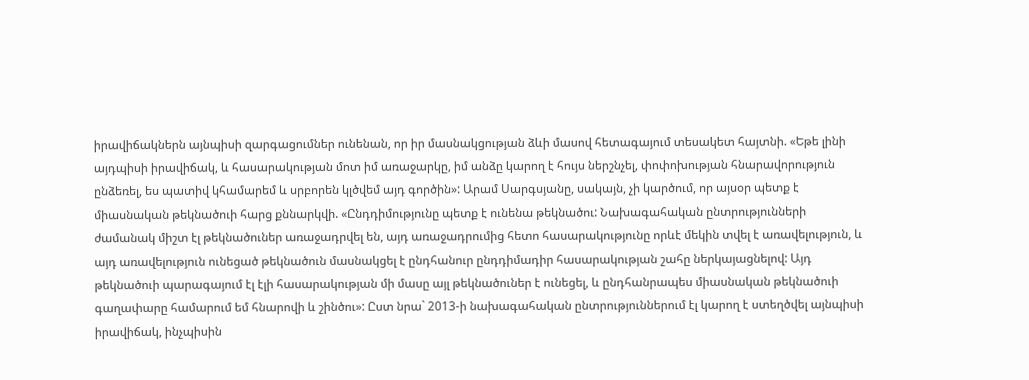իրավիճակներն այնպիսի զարգացումներ ունենան, որ իր մասնակցության ձևի մասով հետագայում տեսակետ հայտնի. «Եթե լինի այդպիսի իրավիճակ, և հասարակության մոտ իմ առաջարկը, իմ անձը կարող է հույս ներշնչել, փոփոխության հնարավորություն ընձեռել, ես պատիվ կհամարեմ և սրբորեն կլծվեմ այդ գործին»: Արամ Սարգսյանը, սակայն, չի կարծում, որ այսօր պետք է միասնական թեկնածուի հարց քննարկվի. «Ընդդիմությունը պետք է ունենա թեկնածու: Նախագահական ընտրությունների ժամանակ միշտ էլ թեկնածուներ առաջադրվել են, այդ առաջադրումից հետո հասարակությունը որևէ մեկին տվել է առավելություն, և այդ առավելություն ունեցած թեկնածուն մասնակցել է ընդհանուր ընդդիմադիր հասարակության շահը ներկայացնելով: Այդ թեկնածուի պարագայում էլ էլի հասարակության մի մասը այլ թեկնածուներ է ունեցել, և ընդհանրապես միասնական թեկնածուի գաղափարը համարում եմ հնարովի և շինծու»: Ըստ նրա` 2013-ի նախագահական ընտրություններում էլ կարող է ստեղծվել այնպիսի իրավիճակ, ինչպիսին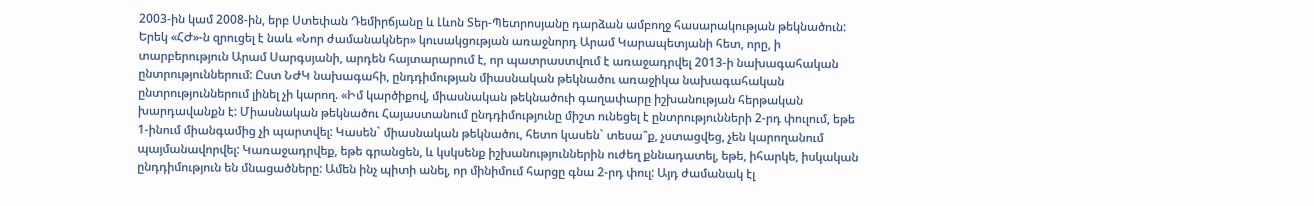2003-ին կամ 2008-ին, երբ Ստեփան Դեմիրճյանը և Լևոն Տեր-Պետրոսյանը դարձան ամբողջ հասարակության թեկնածուն:
Երեկ «ՀԺ»-ն զրուցել է նաև «Նոր ժամանակներ» կուսակցության առաջնորդ Արամ Կարապետյանի հետ, որը, ի տարբերություն Արամ Սարգսյանի, արդեն հայտարարում է, որ պատրաստվում է առաջադրվել 2013-ի նախագահական ընտրություններում: Ըստ ՆԺԿ նախագահի, ընդդիմության միասնական թեկնածու առաջիկա նախագահական ընտրություններում լինել չի կարող. «Իմ կարծիքով, միասնական թեկնածուի գաղափարը իշխանության հերթական խարդավանքն է: Միասնական թեկնածու Հայաստանում ընդդիմությունը միշտ ունեցել է ընտրությունների 2-րդ փուլում, եթե 1-ինում միանգամից չի պարտվել: Կասեն` միասնական թեկնածու, հետո կասեն` տեսա՞ք, չստացվեց, չեն կարողանում պայմանավորվել: Կառաջադրվեք, եթե գրանցեն, և կսկսենք իշխանություններին ուժեղ քննադատել, եթե, իհարկե, իսկական ընդդիմություն են մնացածները: Ամեն ինչ պիտի անել, որ մինիմում հարցը գնա 2-րդ փուլ: Այդ ժամանակ էլ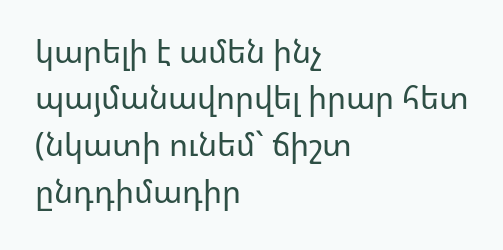կարելի է ամեն ինչ պայմանավորվել իրար հետ (նկատի ունեմ` ճիշտ ընդդիմադիր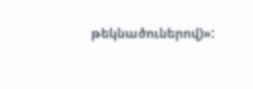թեկնածուներով)»: